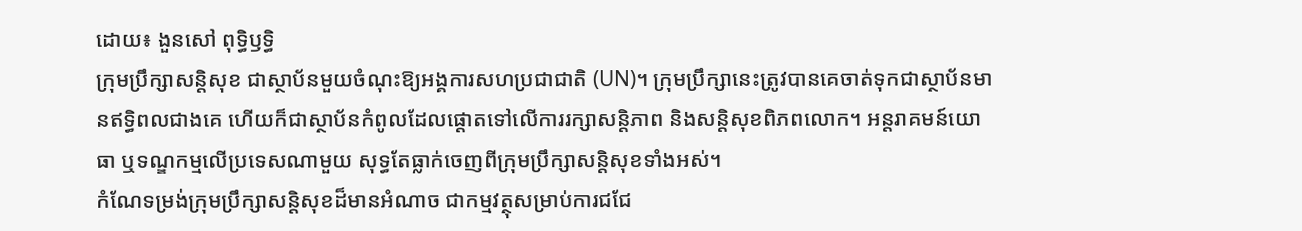ដោយ៖ ងួនសៅ ពុទ្ធិឫទ្ធិ
ក្រុមប្រឹក្សាសន្តិសុខ ជាស្ថាប័នមួយចំណុះឱ្យអង្គការសហប្រជាជាតិ (UN)។ ក្រុមប្រឹក្សានេះត្រូវបានគេចាត់ទុកជាស្ថាប័នមានឥទ្ធិពលជាងគេ ហើយក៏ជាស្ថាប័នកំពូលដែលផ្ដោតទៅលើការរក្សាសន្តិភាព និងសន្តិសុខពិភពលោក។ អន្តរាគមន៍យោធា ឬទណ្ឌកម្មលើប្រទេសណាមួយ សុទ្ធតែធ្លាក់ចេញពីក្រុមប្រឹក្សាសន្តិសុខទាំងអស់។
កំណែទម្រង់ក្រុមប្រឹក្សាសន្តិសុខដ៏មានអំណាច ជាកម្មវត្ថុសម្រាប់ការជជែ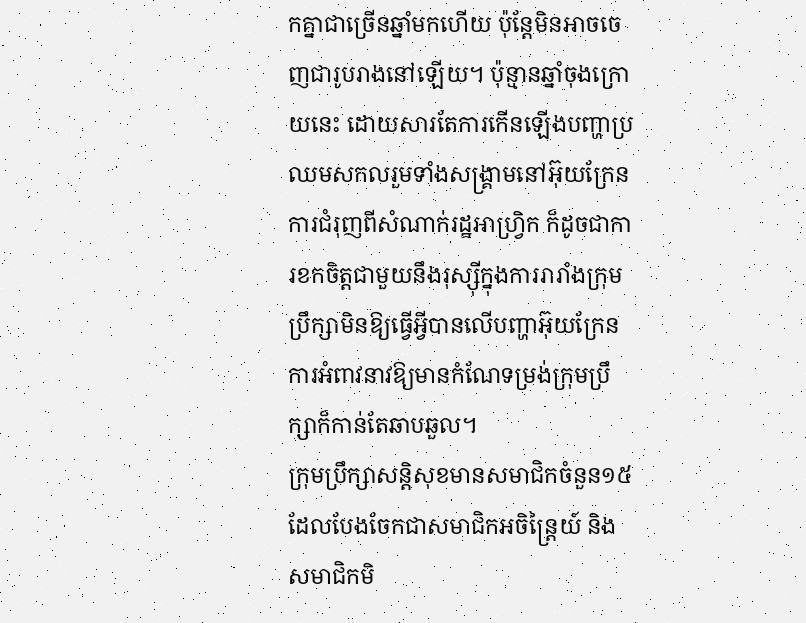កគ្នាជាច្រើនឆ្នាំមកហើយ ប៉ុន្តែមិនអាចចេញជារូបរាងនៅឡើយ។ ប៉ុន្មានឆ្នាំចុងក្រោយនេះ ដោយសារតែការកើនឡើងបញ្ហាប្រឈមសកលរួមទាំងសង្រ្គាមនៅអ៊ុយក្រែន ការជំរុញពីសំណាក់រដ្ឋអាហ្វ្រិក ក៏ដូចជាការខកចិត្តជាមួយនឹងរុស្ស៊ីក្នុងការរារាំងក្រុមប្រឹក្សាមិនឱ្យធ្វើអ្វីបានលើបញ្ហាអ៊ុយក្រែន ការអំពាវនាវឱ្យមានកំណែទម្រង់ក្រុមប្រឹក្សាក៏កាន់តែឆាបឆួល។
ក្រុមប្រឹក្សាសន្តិសុខមានសមាជិកចំនួន១៥ ដែលបែងចែកជាសមាជិកអចិន្ត្រៃយ៍ និងសមាជិកមិ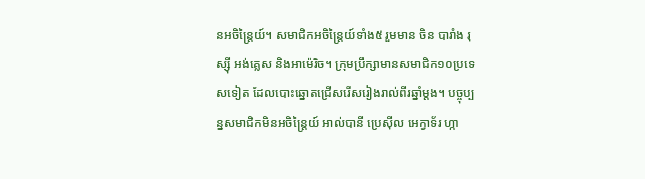នអចិន្ត្រៃយ៍។ សមាជិកអចិន្ត្រៃយ៍ទាំង៥ រួមមាន ចិន បារាំង រុស្ស៊ី អង់គ្លេស និងអាម៉េរិច។ ក្រុមប្រឹក្សាមានសមាជិក១០ប្រទេសទៀត ដែលបោះឆ្នោតជ្រើសរើសរៀងរាល់ពីរឆ្នាំម្ដង។ បច្ចុប្បន្នសមាជិកមិនអចិន្រ្តៃយ៍ អាល់បានី ប្រេស៊ីល អេក្វាទ័រ ហ្កា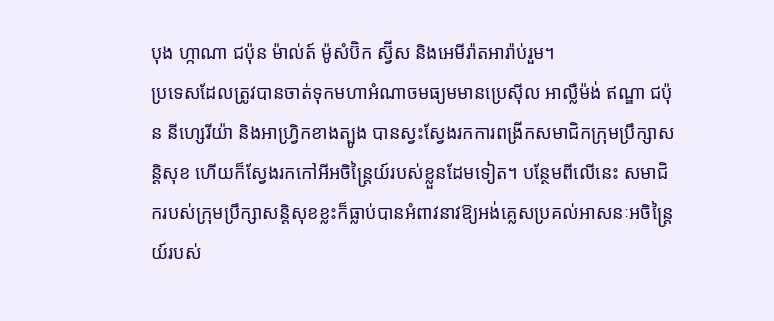បុង ហ្កាណា ជប៉ុន ម៉ាល់ត៍ ម៉ូសំប៊ិក ស្វ៊ីស និងអេមីរ៉ាតអារ៉ាប់រួម។
ប្រទេសដែលត្រូវបានចាត់ទុកមហាអំណាចមធ្យមមានប្រេស៊ីល អាល្លឺម៉ង់ ឥណ្ឌា ជប៉ុន នីហ្សេរីយ៉ា និងអាហ្វ្រិកខាងត្បូង បានស្វះស្វែងរកការពង្រីកសមាជិកក្រុមប្រឹក្សាសន្តិសុខ ហើយក៏ស្វែងរកកៅអីអចិន្ត្រៃយ៍របស់ខ្លួនដែមទៀត។ បន្ថែមពីលើនេះ សមាជិករបស់ក្រុមប្រឹក្សាសន្តិសុខខ្លះក៏ធ្លាប់បានអំពាវនាវឱ្យអង់គ្លេសប្រគល់អាសនៈអចិន្ត្រៃយ៍របស់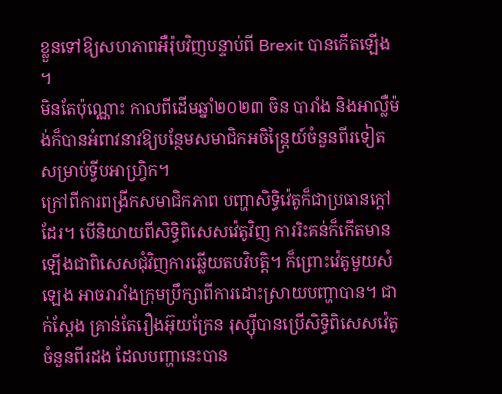ខ្លួនទៅឱ្យសហភាពអឺរ៉ុបវិញបន្ទាប់ពី Brexit បានកើតឡើង ។
មិនតែប៉ុណ្ណោះ កាលពីដើមឆ្នាំ២០២៣ ចិន បារាំង និងអាល្លឺម៉ង់ក៏បានអំពាវនាវឱ្យបន្ថែមសមាជិកអចិន្ត្រៃយ៍ចំនួនពីរទៀតសម្រាប់ទ្វីបអាហ្រ្វិក។
ក្រៅពីការពង្រីកសមាជិកភាព បញ្ហាសិទ្ធិវ៉េតូក៏ជាប្រធានក្ដៅដែរ។ បើនិយាយពីសិទ្ធិពិសេសវ៉េតូវិញ ការរិះគន់ក៏កើតមានឡើងជាពិសេសជុំវិញការឆ្លើយតបវិបត្តិ។ ក៏ព្រោះវ៉េតូមួយសំឡេង អាចរារាំងក្រុមប្រឹក្សាពីការដោះស្រាយបញ្ហាបាន។ ជាក់ស្ដែង គ្រាន់តែរឿងអ៊ុយក្រែន រុស្ស៊ីបានប្រើសិទ្ធិពិសេសវ៉េតូចំនួនពីរដង ដែលបញ្ហានេះបាន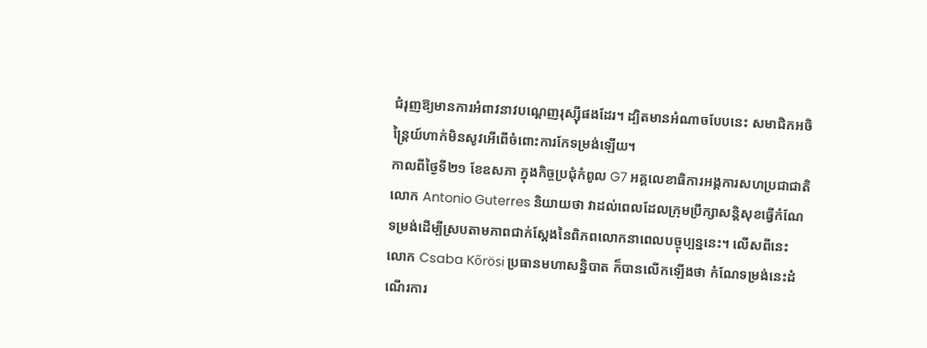ជំរុញឱ្យមានការអំពាវនាវបណ្តេញរុស្ស៊ីផងដែរ។ ដ្បិតមានអំណាចបែបនេះ សមាជិកអចិន្ត្រៃយ៍ហាក់មិនសូវអើពើចំពោះការកែទម្រង់ឡើយ។
កាលពីថ្ងៃទី២១ ខែឧសភា ក្នុងកិច្ចប្រជុំកំពូល G7 អគ្គលេខាធិការអង្គការសហប្រជាជាតិ លោក Antonio Guterres និយាយថា វាដល់ពេលដែលក្រុមប្រឹក្សាសន្តិសុខធ្វើកំណែទម្រង់ដើម្បីស្របតាមភាពជាក់ស្ដែងនៃពិភពលោកនាពេលបច្ចុប្បន្ននេះ។ លើសពីនេះ លោក Csaba Kőrösi ប្រធានមហាសន្និបាត ក៏បានលើកឡើងថា កំណែទម្រង់នេះដំណើរការ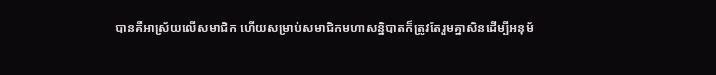បានគឺអាស្រ័យលើសមាជិក ហើយសម្រាប់សមាជិកមហាសន្និបាតក៏ត្រូវតែរួមគ្នាសិនដើម្បីអនុម័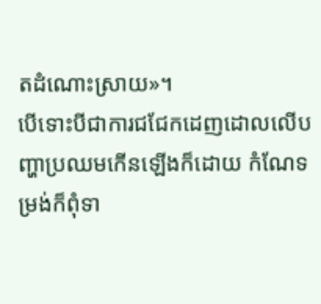តដំណោះស្រាយ»។
បើទោះបីជាការជជែកដេញដោលលើបញ្ហាប្រឈមកើនឡើងក៏ដោយ កំណែទម្រង់ក៏ពុំទា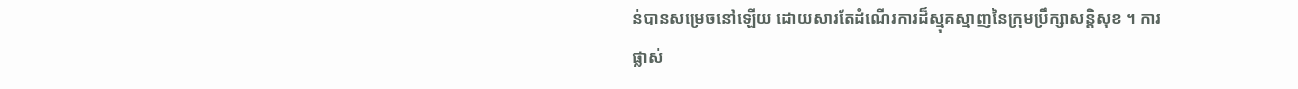ន់បានសម្រេចនៅឡើយ ដោយសារតែដំណើរការដ៏ស្មុគស្មាញនៃក្រុមប្រឹក្សាសន្តិសុខ ។ ការផ្លាស់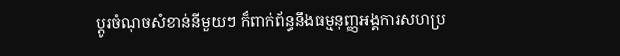ប្ដូរចំណុចសំខាន់នីមួយៗ ក៏ពាក់ព័ន្ធនឹងធម្មនុញ្ញអង្គការសហប្រ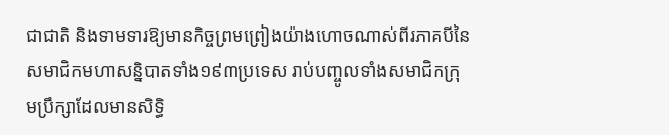ជាជាតិ និងទាមទារឱ្យមានកិច្ចព្រមព្រៀងយ៉ាងហោចណាស់ពីរភាគបីនៃសមាជិកមហាសន្និបាតទាំង១៩៣ប្រទេស រាប់បញ្ចូលទាំងសមាជិកក្រុមប្រឹក្សាដែលមានសិទ្ធិ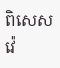ពិសេសវ៉េ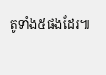តូទាំង៥ផងដែរ៕